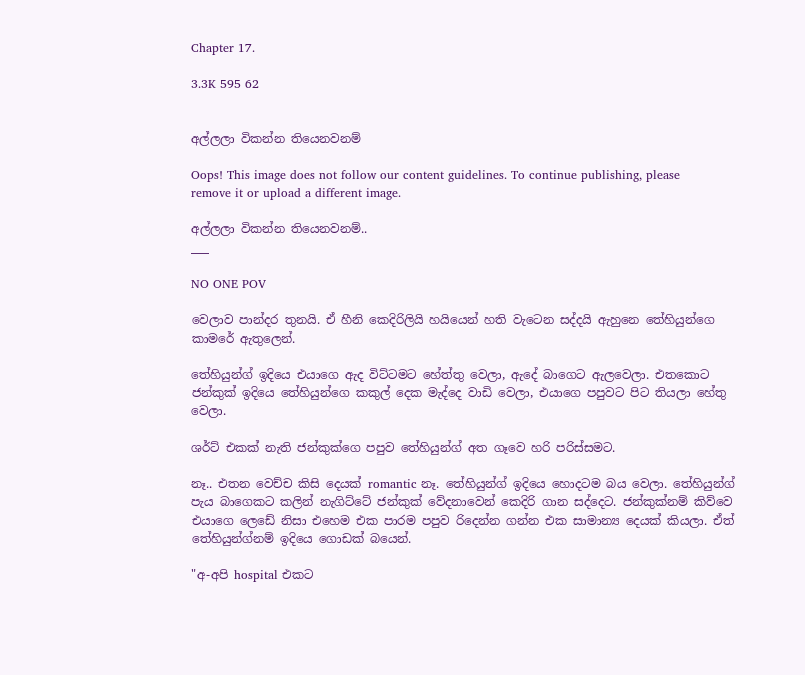Chapter 17.

3.3K 595 62


අල්ලලා විකන්න තියෙනවනම්

Oops! This image does not follow our content guidelines. To continue publishing, please remove it or upload a different image.

අල්ලලා විකන්න තියෙනවනම්..
___

NO ONE POV

වෙලාව පාන්දර තුනයි. ඒ හීනි කෙදිරිලියි හයියෙන් හති වැටෙන සද්දයි ඇහුනෙ තේහියුන්ගෙ කාමරේ ඇතුලෙන්.

තේහියුන්ග් ඉදියෙ එයාගෙ ඇද විට්ටමට හේත්තු වෙලා, ඇදේ බාගෙට ඇලවෙලා. එතකොට ජන්කුක් ඉදියෙ තේහියුන්ගෙ කකුල් දෙක මැද්දෙ වාඩි වෙලා, එයාගෙ පපුවට පිට තියලා හේතු වෙලා.

ශර්ට් එකක් නැති ජන්කුක්ගෙ පපුව තේහියුන්ග් අත ගෑවෙ හරි පරිස්සමට.

නෑ.. එතන වෙච්ච කිසි දෙයක් romantic නෑ. තේහියුන්ග් ඉදියෙ හොදටම බය වෙලා. තේහියුන්ග් පැය බාගෙකට කලින් නැගිට්ටේ ජන්කුක් වේදනාවෙන් කෙදිරි ගාන සද්දෙට. ජන්කුක්නම් කිව්වෙ එයාගෙ ලෙඩේ නිසා එහෙම එක පාරම පපුව රිදෙන්න ගන්න එක සාමාන්‍ය දෙයක් කියලා. ඒත් තේහියුන්ග්නම් ඉදියෙ ගොඩක් බයෙන්.

"අ-අපි hospital එකට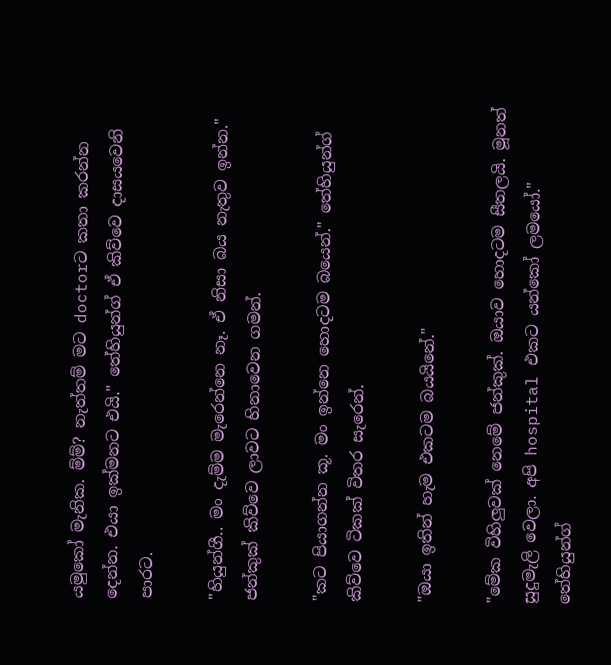යමුකෝ මැනික. ම්ම්? නැත්තම් මට doctorට කතා කරන්න දෙන්න. එයා ඉක්මනට එයි." තේහියුන්ග් ඒ කිව්වෙ දාසයවෙනි පාරට.

"හියුන්ගී.. මං දැම්ම මැරෙන්නෙ නෑ. ඒ නිසා බය නැතුව ඉන්න." ජන්කුක් කිව්වෙ ලාවට හිනාවෙන ගමන්.

"කට පියාගන්න කූ. මං ඉන්නෙ හොදටම බයෙන්." තේහියුන්ග් කිව්වෙ ටිකක් විතර සැරෙන්.

"ඔයා ඉතින් හැම එකටම බයයිනේ."

"මේක විහිලුවක් නෙමේ ජන්කුක්. ඔයාව හොදටම සීතලයි. මූනත් සුදුමැලි වෙලා. අපි hospital එකට යන්කෝ ලමයෝ." තේහියුන්ග්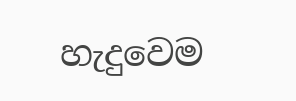හැදුවෙම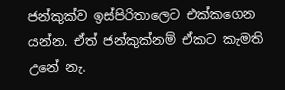ජන්කුක්ව ඉස්පිරිතාලෙට එක්කගෙන යන්න. ඒත් ජන්කුක්නම් ඒකට කැමති උනේ නැ.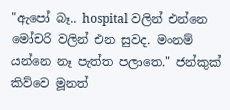"ඇපෝ බෑ.. hospital වලින් එන්නෙ මෝචරි වලින් එන සුවද. මංනම් යන්නෙ නෑ පැත්ත පලාතෙ." ජන්කුක් කිව්වෙ මූනත්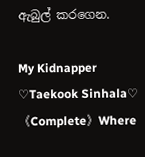ඇබුල් කරගෙන.

My Kidnapper ♡Taekook Sinhala♡ 《Complete》Where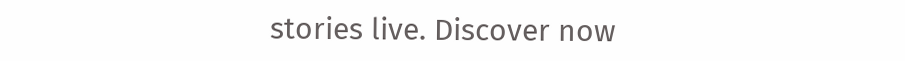stories live. Discover now